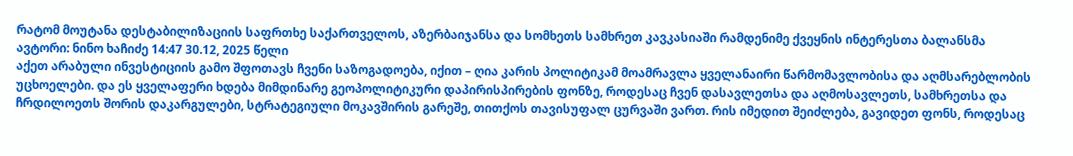რატომ მოუტანა დესტაბილიზაციის საფრთხე საქართველოს, აზერბაიჯანსა და სომხეთს სამხრეთ კავკასიაში რამდენიმე ქვეყნის ინტერესთა ბალანსმა
ავტორი: ნინო ხაჩიძე 14:47 30.12, 2025 წელი
აქეთ არაბული ინვესტიციის გამო შფოთავს ჩვენი საზოგადოება, იქით – ღია კარის პოლიტიკამ მოამრავლა ყველანაირი წარმომავლობისა და აღმსარებლობის უცხოელები. და ეს ყველაფერი ხდება მიმდინარე გეოპოლიტიკური დაპირისპირების ფონზე, როდესაც ჩვენ დასავლეთსა და აღმოსავლეთს, სამხრეთსა და ჩრდილოეთს შორის დაკარგულები, სტრატეგიული მოკავშირის გარეშე, თითქოს თავისუფალ ცურვაში ვართ. რის იმედით შეიძლება, გავიდეთ ფონს, როდესაც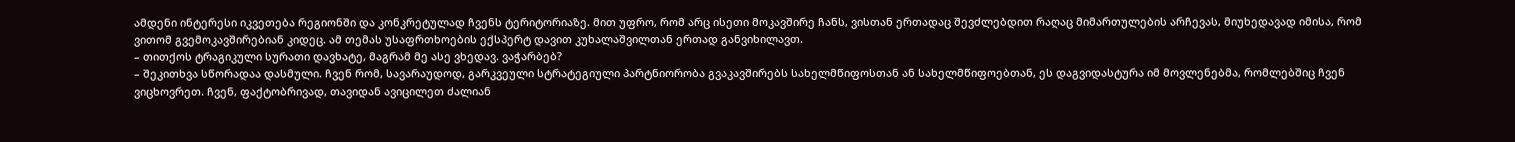ამდენი ინტერესი იკვეთება რეგიონში და კონკრეტულად ჩვენს ტერიტორიაზე. მით უფრო, რომ არც ისეთი მოკავშირე ჩანს, ვისთან ერთადაც შევძლებდით რაღაც მიმართულების არჩევას, მიუხედავად იმისა, რომ ვითომ გვემოკავშირებიან კიდეც. ამ თემას უსაფრთხოების ექსპერტ დავით კუხალაშვილთან ერთად განვიხილავთ.
– თითქოს ტრაგიკული სურათი დავხატე, მაგრამ მე ასე ვხედავ. ვაჭარბებ?
– შეკითხვა სწორადაა დასმული. ჩვენ რომ, სავარაუდოდ, გარკვეული სტრატეგიული პარტნიორობა გვაკავშირებს სახელმწიფოსთან ან სახელმწიფოებთან, ეს დაგვიდასტურა იმ მოვლენებმა, რომლებშიც ჩვენ ვიცხოვრეთ. ჩვენ, ფაქტობრივად, თავიდან ავიცილეთ ძალიან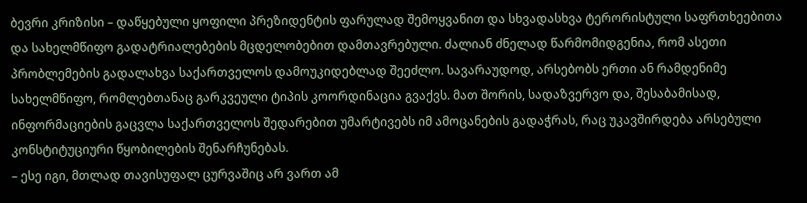ბევრი კრიზისი – დაწყებული ყოფილი პრეზიდენტის ფარულად შემოყვანით და სხვადასხვა ტერორისტული საფრთხეებითა და სახელმწიფო გადატრიალებების მცდელობებით დამთავრებული. ძალიან ძნელად წარმომიდგენია, რომ ასეთი პრობლემების გადალახვა საქართველოს დამოუკიდებლად შეეძლო. სავარაუდოდ, არსებობს ერთი ან რამდენიმე სახელმწიფო, რომლებთანაც გარკვეული ტიპის კოორდინაცია გვაქვს. მათ შორის, სადაზვერვო და, შესაბამისად, ინფორმაციების გაცვლა საქართველოს შედარებით უმარტივებს იმ ამოცანების გადაჭრას, რაც უკავშირდება არსებული კონსტიტუციური წყობილების შენარჩუნებას.
– ესე იგი, მთლად თავისუფალ ცურვაშიც არ ვართ ამ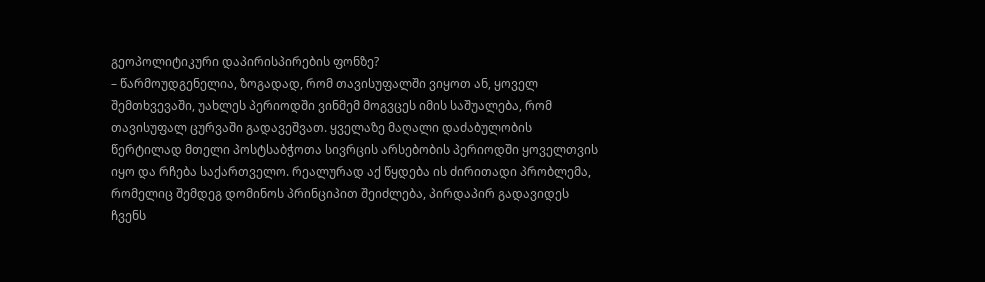გეოპოლიტიკური დაპირისპირების ფონზე?
– წარმოუდგენელია, ზოგადად, რომ თავისუფალში ვიყოთ ან, ყოველ შემთხვევაში, უახლეს პერიოდში ვინმემ მოგვცეს იმის საშუალება, რომ თავისუფალ ცურვაში გადავეშვათ. ყველაზე მაღალი დაძაბულობის წერტილად მთელი პოსტსაბჭოთა სივრცის არსებობის პერიოდში ყოველთვის იყო და რჩება საქართველო. რეალურად აქ წყდება ის ძირითადი პრობლემა, რომელიც შემდეგ დომინოს პრინციპით შეიძლება, პირდაპირ გადავიდეს ჩვენს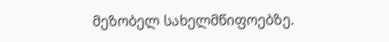მეზობელ სახელმწიფოებზე.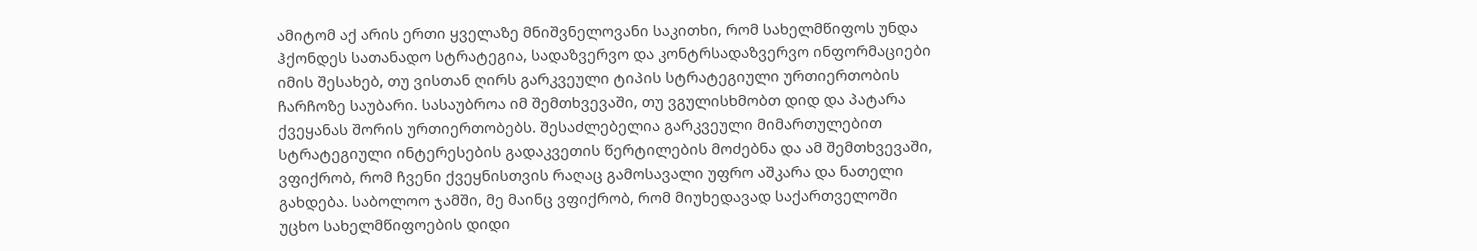ამიტომ აქ არის ერთი ყველაზე მნიშვნელოვანი საკითხი, რომ სახელმწიფოს უნდა ჰქონდეს სათანადო სტრატეგია, სადაზვერვო და კონტრსადაზვერვო ინფორმაციები იმის შესახებ, თუ ვისთან ღირს გარკვეული ტიპის სტრატეგიული ურთიერთობის ჩარჩოზე საუბარი. სასაუბროა იმ შემთხვევაში, თუ ვგულისხმობთ დიდ და პატარა ქვეყანას შორის ურთიერთობებს. შესაძლებელია გარკვეული მიმართულებით სტრატეგიული ინტერესების გადაკვეთის წერტილების მოძებნა და ამ შემთხვევაში, ვფიქრობ, რომ ჩვენი ქვეყნისთვის რაღაც გამოსავალი უფრო აშკარა და ნათელი გახდება. საბოლოო ჯამში, მე მაინც ვფიქრობ, რომ მიუხედავად საქართველოში უცხო სახელმწიფოების დიდი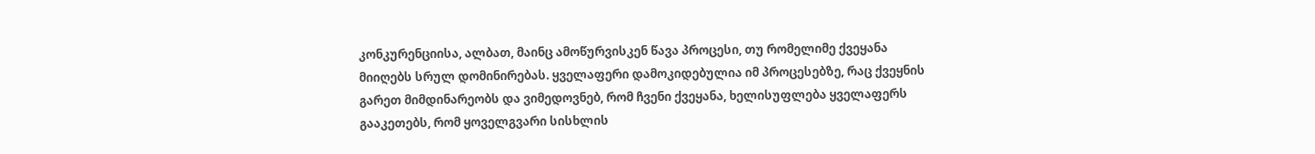კონკურენციისა, ალბათ, მაინც ამოწურვისკენ წავა პროცესი, თუ რომელიმე ქვეყანა მიიღებს სრულ დომინირებას. ყველაფერი დამოკიდებულია იმ პროცესებზე, რაც ქვეყნის გარეთ მიმდინარეობს და ვიმედოვნებ, რომ ჩვენი ქვეყანა, ხელისუფლება ყველაფერს გააკეთებს, რომ ყოველგვარი სისხლის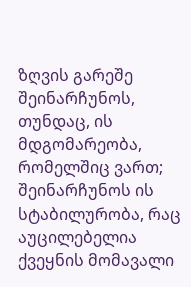ზღვის გარეშე შეინარჩუნოს, თუნდაც, ის მდგომარეობა, რომელშიც ვართ; შეინარჩუნოს ის სტაბილურობა, რაც აუცილებელია ქვეყნის მომავალი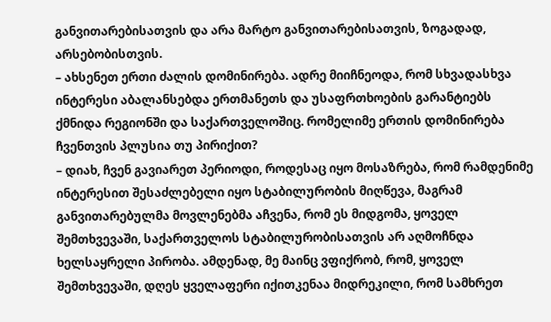განვითარებისათვის და არა მარტო განვითარებისათვის, ზოგადად, არსებობისთვის.
– ახსენეთ ერთი ძალის დომინირება. ადრე მიიჩნეოდა, რომ სხვადასხვა ინტერესი აბალანსებდა ერთმანეთს და უსაფრთხოების გარანტიებს ქმნიდა რეგიონში და საქართველოშიც. რომელიმე ერთის დომინირება ჩვენთვის პლუსია თუ პირიქით?
– დიახ, ჩვენ გავიარეთ პერიოდი, როდესაც იყო მოსაზრება, რომ რამდენიმე ინტერესით შესაძლებელი იყო სტაბილურობის მიღწევა, მაგრამ განვითარებულმა მოვლენებმა აჩვენა, რომ ეს მიდგომა, ყოველ შემთხვევაში, საქართველოს სტაბილურობისათვის არ აღმოჩნდა ხელსაყრელი პირობა. ამდენად, მე მაინც ვფიქრობ, რომ, ყოველ შემთხვევაში, დღეს ყველაფერი იქითკენაა მიდრეკილი, რომ სამხრეთ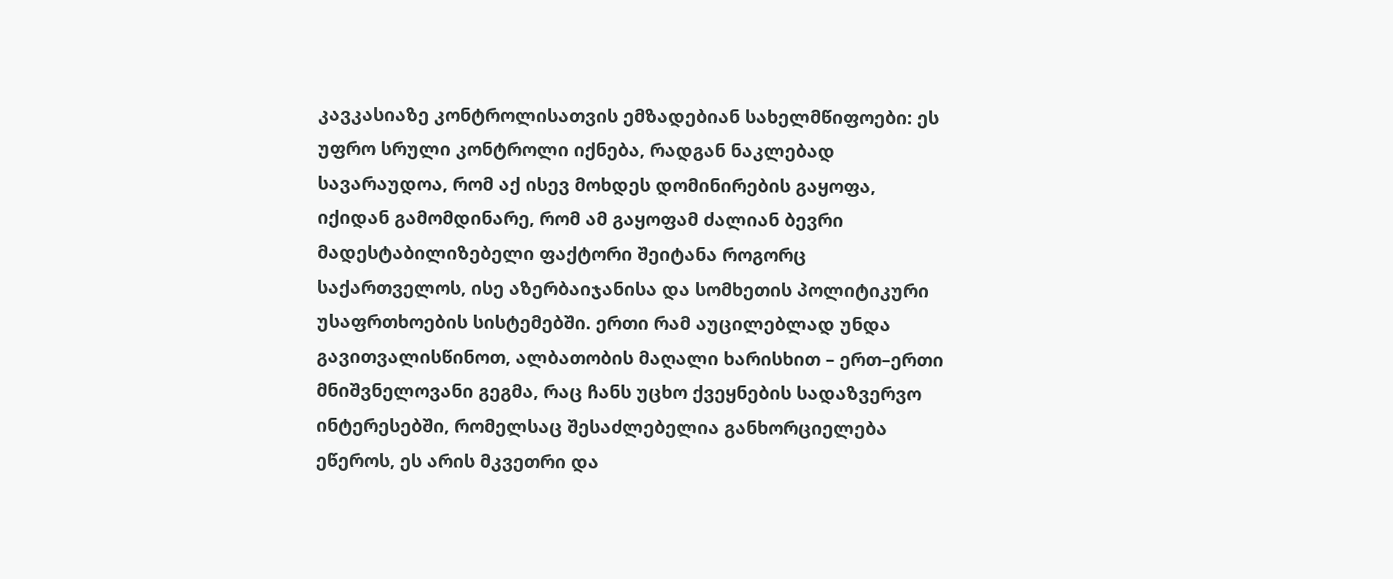კავკასიაზე კონტროლისათვის ემზადებიან სახელმწიფოები: ეს უფრო სრული კონტროლი იქნება, რადგან ნაკლებად სავარაუდოა, რომ აქ ისევ მოხდეს დომინირების გაყოფა, იქიდან გამომდინარე, რომ ამ გაყოფამ ძალიან ბევრი მადესტაბილიზებელი ფაქტორი შეიტანა როგორც საქართველოს, ისე აზერბაიჯანისა და სომხეთის პოლიტიკური უსაფრთხოების სისტემებში. ერთი რამ აუცილებლად უნდა გავითვალისწინოთ, ალბათობის მაღალი ხარისხით – ერთ–ერთი მნიშვნელოვანი გეგმა, რაც ჩანს უცხო ქვეყნების სადაზვერვო ინტერესებში, რომელსაც შესაძლებელია განხორციელება ეწეროს, ეს არის მკვეთრი და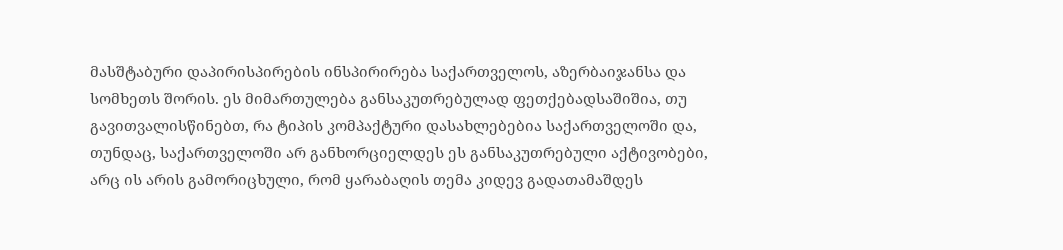მასშტაბური დაპირისპირების ინსპირირება საქართველოს, აზერბაიჯანსა და სომხეთს შორის. ეს მიმართულება განსაკუთრებულად ფეთქებადსაშიშია, თუ გავითვალისწინებთ, რა ტიპის კომპაქტური დასახლებებია საქართველოში და, თუნდაც, საქართველოში არ განხორციელდეს ეს განსაკუთრებული აქტივობები, არც ის არის გამორიცხული, რომ ყარაბაღის თემა კიდევ გადათამაშდეს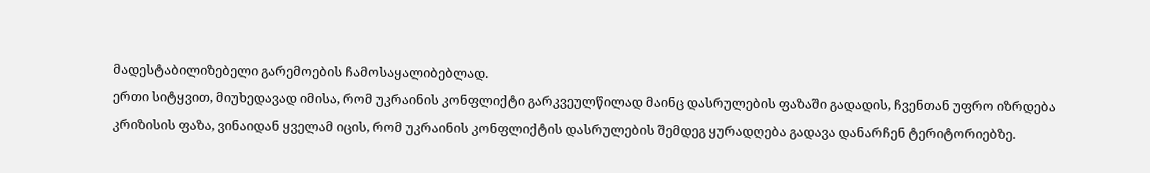მადესტაბილიზებელი გარემოების ჩამოსაყალიბებლად.
ერთი სიტყვით, მიუხედავად იმისა, რომ უკრაინის კონფლიქტი გარკვეულწილად მაინც დასრულების ფაზაში გადადის, ჩვენთან უფრო იზრდება კრიზისის ფაზა, ვინაიდან ყველამ იცის, რომ უკრაინის კონფლიქტის დასრულების შემდეგ ყურადღება გადავა დანარჩენ ტერიტორიებზე.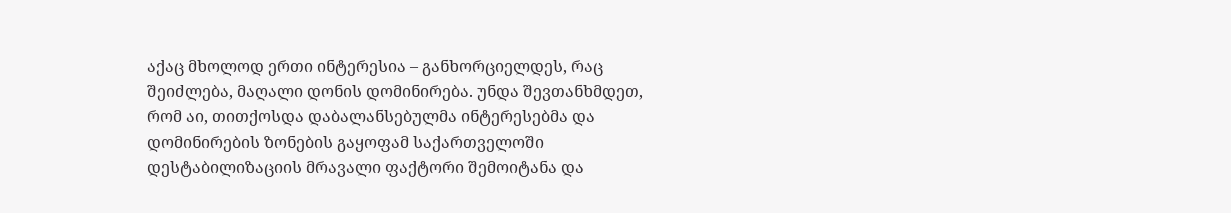აქაც მხოლოდ ერთი ინტერესია – განხორციელდეს, რაც შეიძლება, მაღალი დონის დომინირება. უნდა შევთანხმდეთ, რომ აი, თითქოსდა დაბალანსებულმა ინტერესებმა და დომინირების ზონების გაყოფამ საქართველოში დესტაბილიზაციის მრავალი ფაქტორი შემოიტანა და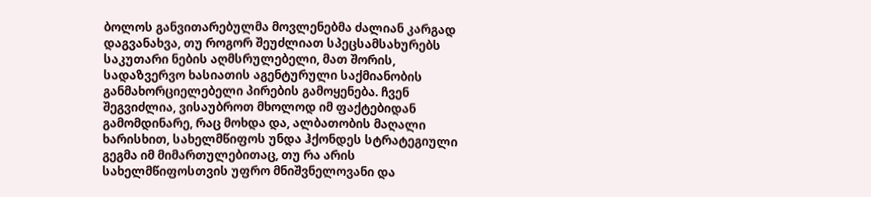ბოლოს განვითარებულმა მოვლენებმა ძალიან კარგად დაგვანახვა, თუ როგორ შეუძლიათ სპეცსამსახურებს საკუთარი ნების აღმსრულებელი, მათ შორის, სადაზვერვო ხასიათის აგენტურული საქმიანობის განმახორციელებელი პირების გამოყენება. ჩვენ შეგვიძლია, ვისაუბროთ მხოლოდ იმ ფაქტებიდან გამომდინარე, რაც მოხდა და, ალბათობის მაღალი ხარისხით, სახელმწიფოს უნდა ჰქონდეს სტრატეგიული გეგმა იმ მიმართულებითაც, თუ რა არის სახელმწიფოსთვის უფრო მნიშვნელოვანი და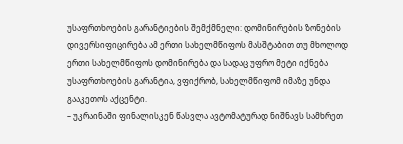უსაფრთხოების გარანტიების შემქმნელი: დომინირების ზონების დივერსიფიცირება ამ ერთი სახელმწიფოს მასშტაბით თუ მხოლოდ ერთი სახელმწიფოს დომინირება და სადაც უფრო მეტი იქნება უსაფრთხოების გარანტია, ვფიქრობ, სახელმწიფომ იმაზე უნდა გააკეთოს აქცენტი.
– უკრაინაში ფინალისკენ წასვლა ავტომატურად ნიშნავს სამხრეთ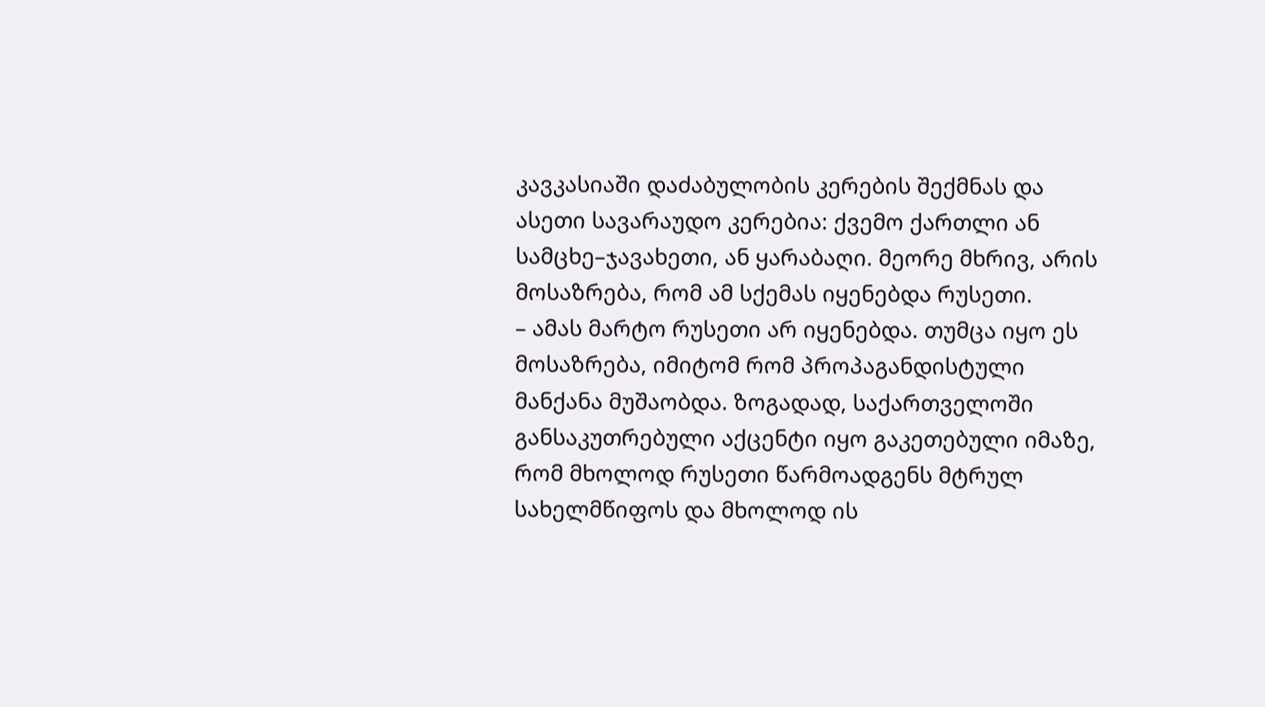კავკასიაში დაძაბულობის კერების შექმნას და ასეთი სავარაუდო კერებია: ქვემო ქართლი ან სამცხე–ჯავახეთი, ან ყარაბაღი. მეორე მხრივ, არის მოსაზრება, რომ ამ სქემას იყენებდა რუსეთი.
– ამას მარტო რუსეთი არ იყენებდა. თუმცა იყო ეს მოსაზრება, იმიტომ რომ პროპაგანდისტული მანქანა მუშაობდა. ზოგადად, საქართველოში განსაკუთრებული აქცენტი იყო გაკეთებული იმაზე, რომ მხოლოდ რუსეთი წარმოადგენს მტრულ სახელმწიფოს და მხოლოდ ის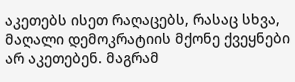აკეთებს ისეთ რაღაცებს, რასაც სხვა, მაღალი დემოკრატიის მქონე ქვეყნები არ აკეთებენ. მაგრამ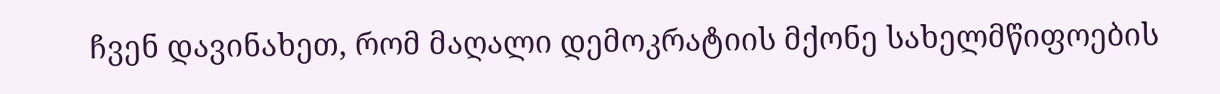ჩვენ დავინახეთ, რომ მაღალი დემოკრატიის მქონე სახელმწიფოების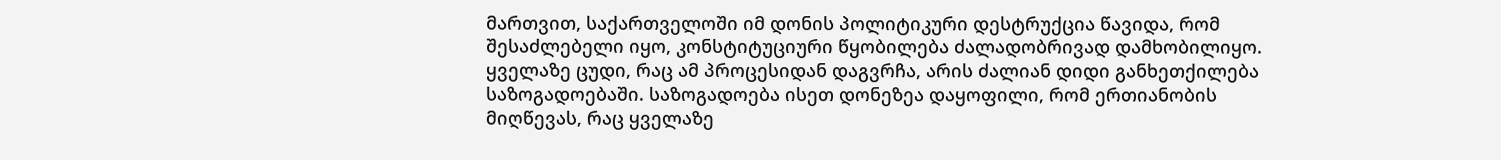მართვით, საქართველოში იმ დონის პოლიტიკური დესტრუქცია წავიდა, რომ შესაძლებელი იყო, კონსტიტუციური წყობილება ძალადობრივად დამხობილიყო. ყველაზე ცუდი, რაც ამ პროცესიდან დაგვრჩა, არის ძალიან დიდი განხეთქილება საზოგადოებაში. საზოგადოება ისეთ დონეზეა დაყოფილი, რომ ერთიანობის მიღწევას, რაც ყველაზე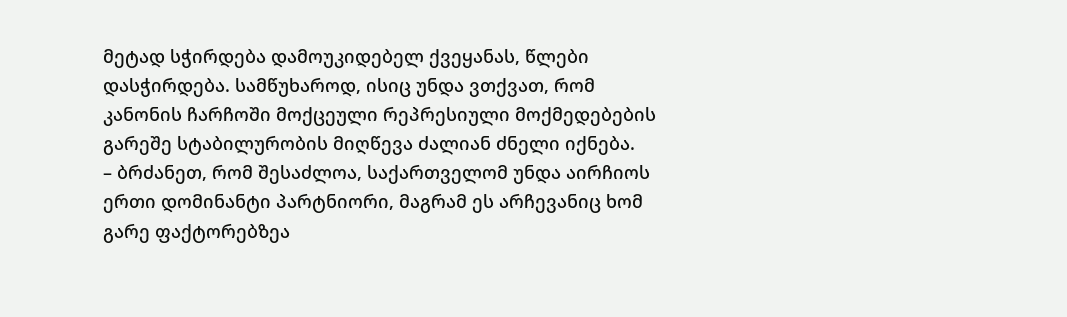მეტად სჭირდება დამოუკიდებელ ქვეყანას, წლები დასჭირდება. სამწუხაროდ, ისიც უნდა ვთქვათ, რომ კანონის ჩარჩოში მოქცეული რეპრესიული მოქმედებების გარეშე სტაბილურობის მიღწევა ძალიან ძნელი იქნება.
– ბრძანეთ, რომ შესაძლოა, საქართველომ უნდა აირჩიოს ერთი დომინანტი პარტნიორი, მაგრამ ეს არჩევანიც ხომ გარე ფაქტორებზეა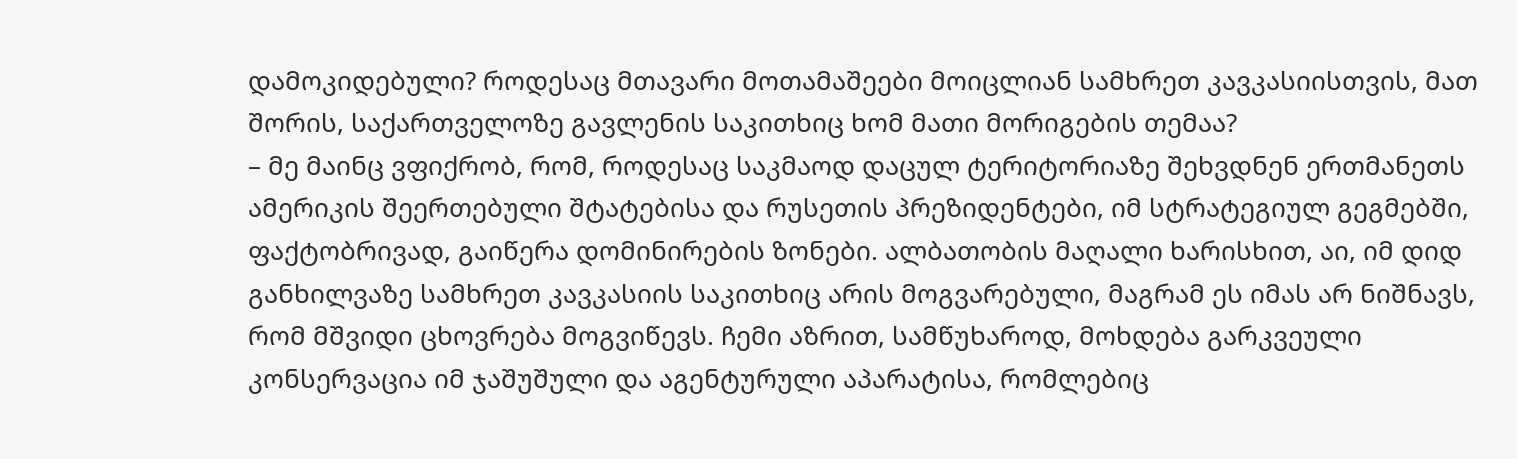დამოკიდებული? როდესაც მთავარი მოთამაშეები მოიცლიან სამხრეთ კავკასიისთვის, მათ შორის, საქართველოზე გავლენის საკითხიც ხომ მათი მორიგების თემაა?
– მე მაინც ვფიქრობ, რომ, როდესაც საკმაოდ დაცულ ტერიტორიაზე შეხვდნენ ერთმანეთს ამერიკის შეერთებული შტატებისა და რუსეთის პრეზიდენტები, იმ სტრატეგიულ გეგმებში, ფაქტობრივად, გაიწერა დომინირების ზონები. ალბათობის მაღალი ხარისხით, აი, იმ დიდ განხილვაზე სამხრეთ კავკასიის საკითხიც არის მოგვარებული, მაგრამ ეს იმას არ ნიშნავს, რომ მშვიდი ცხოვრება მოგვიწევს. ჩემი აზრით, სამწუხაროდ, მოხდება გარკვეული კონსერვაცია იმ ჯაშუშული და აგენტურული აპარატისა, რომლებიც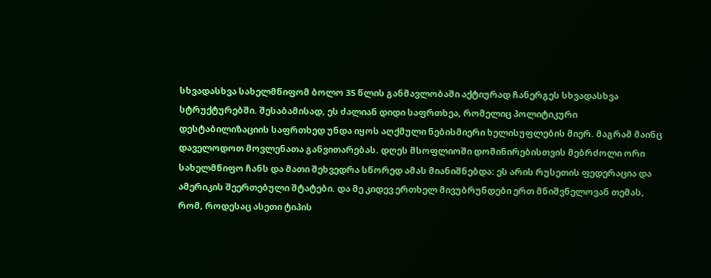სხვადასხვა სახელმწიფომ ბოლო 35 წლის განმავლობაში აქტიურად ჩანერგეს სხვადასხვა სტრუქტურებში. შესაბამისად, ეს ძალიან დიდი საფრთხეა, რომელიც პოლიტიკური დესტაბილიზაციის საფრთხედ უნდა იყოს აღქმული ნებისმიერი ხელისუფლების მიერ. მაგრამ მაინც დაველოდოთ მოვლენათა განვითარებას. დღეს მსოფლიოში დომინირებისთვის მებრძოლი ორი სახელმწიფო ჩანს და მათი შეხვედრა სწორედ ამას მიანიშნებდა: ეს არის რუსეთის ფედერაცია და ამერიკის შეერთებული შტატები. და მე კიდევ ერთხელ მივუბრუნდები ერთ მნიშვნელოვან თემას, რომ, როდესაც ასეთი ტიპის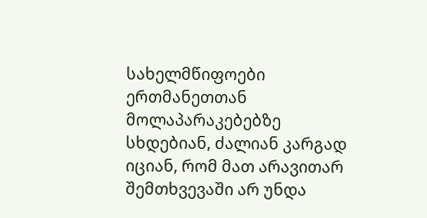სახელმწიფოები ერთმანეთთან მოლაპარაკებებზე სხდებიან, ძალიან კარგად იციან, რომ მათ არავითარ შემთხვევაში არ უნდა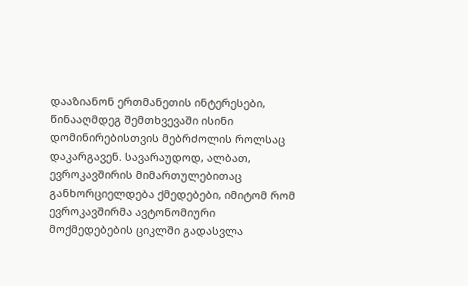დააზიანონ ერთმანეთის ინტერესები, წინააღმდეგ შემთხვევაში ისინი დომინირებისთვის მებრძოლის როლსაც დაკარგავენ. სავარაუდოდ, ალბათ, ევროკავშირის მიმართულებითაც განხორციელდება ქმედებები, იმიტომ რომ ევროკავშირმა ავტონომიური მოქმედებების ციკლში გადასვლა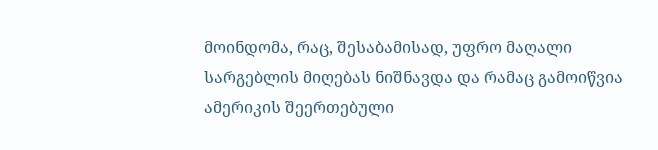მოინდომა, რაც, შესაბამისად, უფრო მაღალი სარგებლის მიღებას ნიშნავდა და რამაც გამოიწვია ამერიკის შეერთებული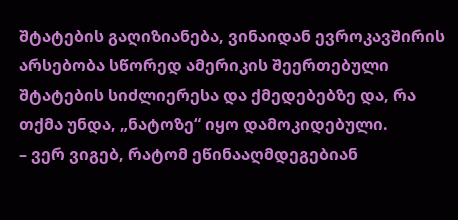შტატების გაღიზიანება, ვინაიდან ევროკავშირის არსებობა სწორედ ამერიკის შეერთებული შტატების სიძლიერესა და ქმედებებზე და, რა თქმა უნდა, „ნატოზე“ იყო დამოკიდებული.
– ვერ ვიგებ, რატომ ეწინააღმდეგებიან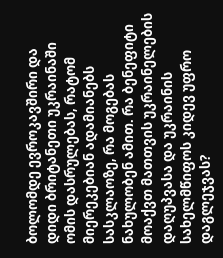ბოლომდე ევროკავშირი და დიდი ბრიტანეთი უკრაინაში ომის დასრულებას, რატომ მიერეკებიან ადამიანებს სასკლაოზე, რა მოგებას ნახულობენ ამით. რა ბენეფიტი მოაქვთ მათთვის უკრაინელების დაღუპვასა და უკრაინის სახელმწიფოს კიდევ უფრო დაგლეჯვას?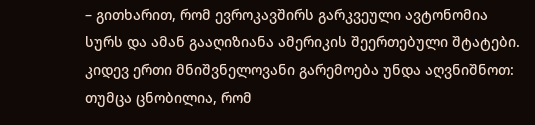– გითხარით, რომ ევროკავშირს გარკვეული ავტონომია სურს და ამან გააღიზიანა ამერიკის შეერთებული შტატები. კიდევ ერთი მნიშვნელოვანი გარემოება უნდა აღვნიშნოთ: თუმცა ცნობილია, რომ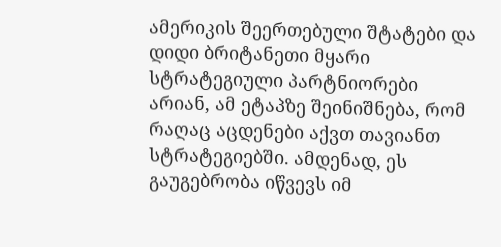ამერიკის შეერთებული შტატები და დიდი ბრიტანეთი მყარი სტრატეგიული პარტნიორები არიან, ამ ეტაპზე შეინიშნება, რომ რაღაც აცდენები აქვთ თავიანთ სტრატეგიებში. ამდენად, ეს გაუგებრობა იწვევს იმ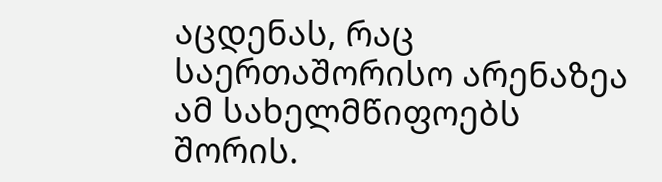აცდენას, რაც საერთაშორისო არენაზეა ამ სახელმწიფოებს შორის.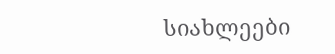სიახლეები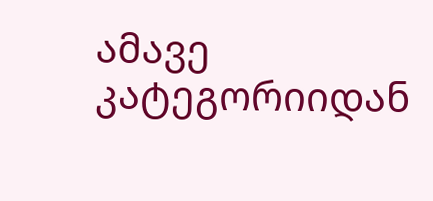ამავე კატეგორიიდან